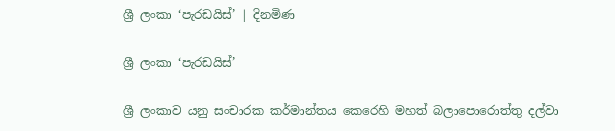ශ්‍රී ලංකා ‘පැරඩයිස්’ | දිනමිණ

ශ්‍රී ලංකා ‘පැරඩයිස්’

ශ්‍රී ලංකාව යනු සංචාරක කර්මාන්තය කෙරෙහි මහත් බලාපොරොත්තු දල්වා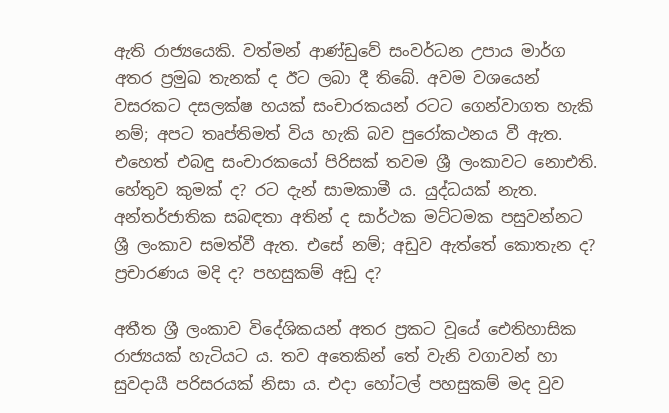ඇති රාජ්‍යයෙකි. වත්මන් ආණ්ඩුවේ සංවර්ධන උපාය මාර්ග අතර ප්‍රමුඛ තැනක් ද ඊට ලබා දී තිබේ. අවම වශයෙන් වසරකට දසලක්ෂ හයක් සංචාරකයන් රටට ගෙන්වාගත හැකි නම්; අපට තෘප්තිමත් විය හැකි බව පුරෝකථනය වී ඇත. එහෙත් එබඳු සංචාරකයෝ පිරිසක් තවම ශ්‍රී ලංකාවට නොඑ‍ති. හේතුව කුමක් ද? රට දැන් සාමකාමී ය. යුද්ධයක් නැත. අන්තර්ජාතික සබඳතා අතින් ද සාර්ථක මට්ටමක පසුවන්නට ශ්‍රී ලංකාව සමත්වී ඇත. එසේ නම්; අඩුව ඇත්තේ කොතැන ද? ප්‍රචාරණය මදි ද? පහසුකම් අඩු ද?

අතීත ශ්‍රී ලංකාව විදේශිකයන් අතර ප්‍රකට වූයේ ඓතිහාසික රාජ්‍යයක් හැටියට ය. තව අතෙකින් තේ වැනි වගාවන් හා සුවදායී පරිසරයක් නිසා ය. එදා හෝටල් පහසුකම් මද වුව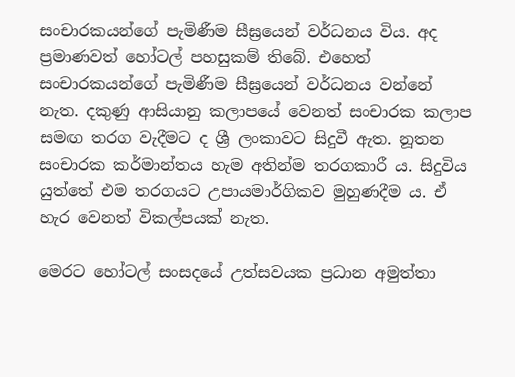සංචාරකයන්ගේ පැමිණීම සීඝ්‍රයෙන් වර්ධනය විය. අද ප්‍රමාණවත් හෝටල් පහසුකම් තිබේ. එහෙත් සංචාරකයන්ගේ පැමිණීම සීඝ්‍රයෙන් වර්ධනය වන්නේ නැත. දකුණු ආසියානු කලාපයේ වෙනත් සංචාරක කලාප සමඟ තරග වැදීමට ද ශ්‍රී ලංකාවට සිදුවී ඇත. නූතන සංචාරක කර්මාන්තය හැම අතින්ම තරගකාරී ය. සිදුවිය යුත්තේ එම තරගයට උපායමාර්ගිකව මුහුණදීම ය. ඒ හැර වෙනත් විකල්පයක් නැත.

මෙරට හෝටල් සංසදයේ උත්සවයක ප්‍රධාන අමුත්තා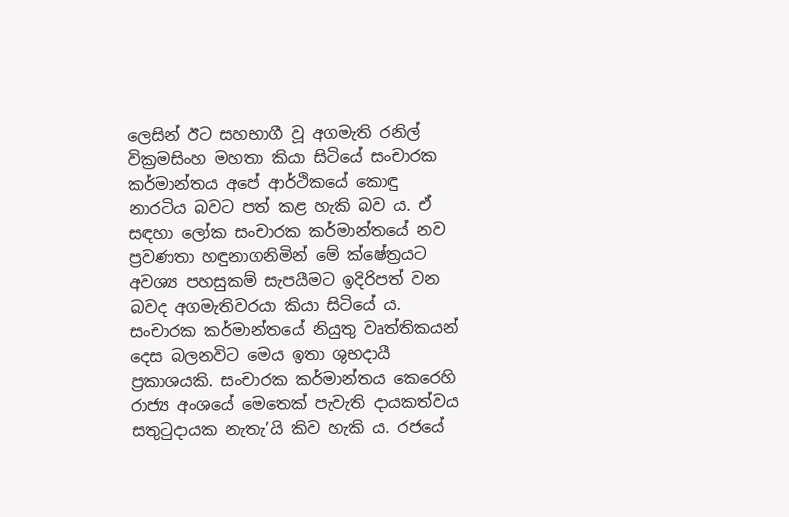ලෙසින් ඊට සහභාගී වූ අගමැති රනිල් වික්‍රමසිංහ මහතා කියා සිටියේ සංචාරක කර්මාන්තය අපේ ආර්ථිකයේ කොඳු නාරටිය බවට පත් කළ හැකි බව ය. ඒ සඳහා ලෝක සංචාරක කර්මාන්තයේ නව ප්‍රවණතා හඳුනාගනිමින් මේ ක්ෂේත්‍රයට අවශ්‍ය පහසුකම් සැපයීමට ඉදිරිපත් වන බවද අගමැතිවරයා කියා සිටියේ ය. සංචාරක කර්මාන්තයේ නියුතු වෘත්තිකයන් දෙස බලනවිට මෙය ඉතා ශුභදායී ප්‍රකාශයකි. සංචාරක කර්මාන්තය කෙරෙහි රාජ්‍ය අංශයේ මෙතෙක් පැවැති දායකත්වය සතුටුදායක නැතැ’යි කිව හැකි ය. රජයේ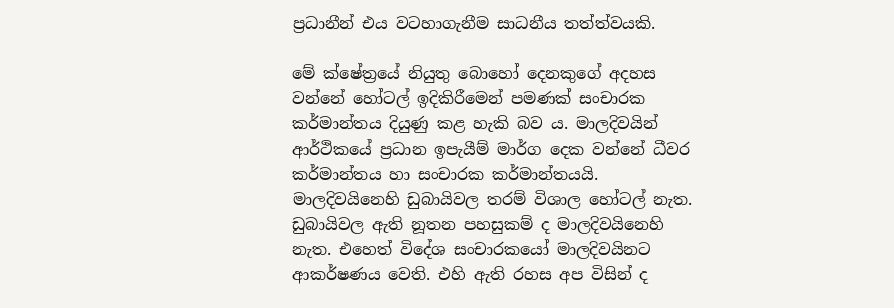ප්‍රධානීන් එය වටහාගැනීම සාධනීය තත්ත්වයකි.

මේ ක්ෂේත්‍රයේ නියුතු බොහෝ දෙනකුගේ අදහස වන්නේ හෝටල් ඉදිකිරීමෙන් පමණක් සංචාරක කර්මාන්තය දියුණු කළ හැකි බව ය. මාලදිවයින් ආර්ථිකයේ ප්‍රධාන ඉපැයීම් මාර්ග දෙක වන්නේ ධීවර කර්මාන්තය හා සංචාරක කර්මාන්තයයි. මාලදිවයිනෙහි ඩුබායිවල තරම් විශාල හෝටල් නැත. ඩුබායිවල ඇති නූතන පහසුකම් ද මාලදිවයිනෙහි නැත. එහෙත් විදේශ සංචාරකයෝ මාලදිවයිනට ආකර්ෂණය වෙති. එහි ඇති රහස අප විසින් ද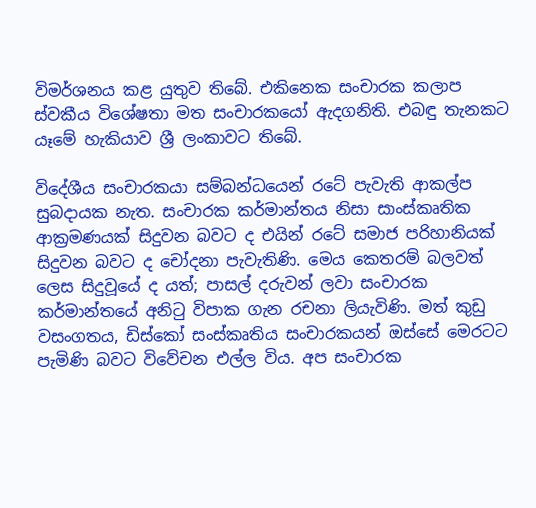විමර්ශනය කළ යුතුව තිබේ. එකිනෙක සංචාරක කලාප ස්වකීය ‍විශේෂතා මත සංචාරකයෝ ඇදගනිති. එබඳු තැනකට යෑමේ හැකියාව ශ්‍රී ලංකාවට තිබේ.

විදේශීය සංචාරකයා සම්බන්ධයෙන් රටේ පැවැති ආකල්ප සුබදායක නැත. සංචාරක කර්මාන්තය නිසා සාංස්කෘතික ආක්‍රමණයක් සිදුවන බවට ද එයින් රටේ සමාජ පරිහානියක් සිදුවන බවට ද චෝදනා පැවැතිණි. මෙය කෙතරම් බලවත් ලෙස සිදුවූයේ ද යත්; පාසල් දරුවන් ලවා සංචාරක කර්මාන්තයේ අනිටු විපාක ගැන රචනා ලියැවිණි. මත් කුඩු වසංගතය, ඩිස්කෝ සංස්කෘතිය සංචාරකයන් ඔස්සේ මෙරටට පැමිණි බවට විවේචන එල්ල විය. අප සංචාරක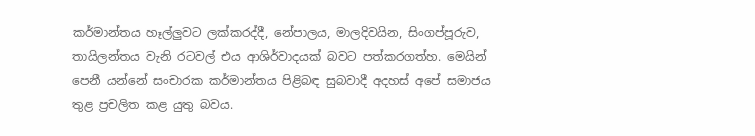කර්මාන්තය හෑල්ලුවට ලක්කරද්දී, නේපාලය, මාලදිවයින, සිංගප්පූරුව, තායිලන්තය වැනි රටවල් එය ආශිර්වාදයක් බවට පත්කරගත්හ. මෙයින් පෙනී යන්නේ සංචාරක කර්මාන්තය පිළිබඳ සුබවාදී අදහස් අපේ සමාජය තුළ ප්‍රචලිත කළ යුතු බවය.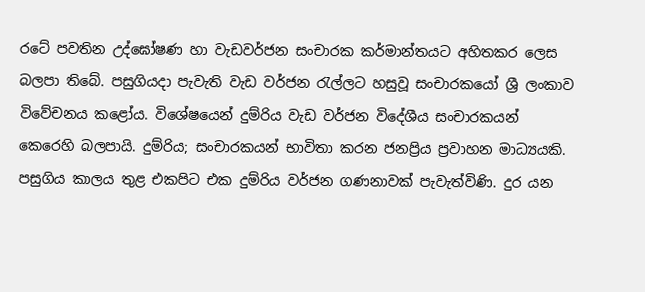රටේ පවතින උද්ඝෝෂණ හා වැඩවර්ජන සංචාරක කර්මාන්තයට අහිතකර ලෙස බලපා තිබේ. පසුගියදා පැවැති වැඩ වර්ජන රැල්ලට හසුවූ සංචාරකයෝ ශ්‍රී ලංකාව විවේචනය කළෝය. විශේෂයෙන් දුම්රිය වැඩ වර්ජන විදේශීය සංචාරකයන් කෙරෙහි බලපායි. දුම්රිය; සංචාරකයන් භාවිතා කරන ජනප්‍රිය ප්‍රවාහන මාධ්‍යයකි. පසුගිය කාලය තුළ එකපිට එක දුම්රිය වර්ජන ගණනාවක් පැවැත්විණි. දුර යන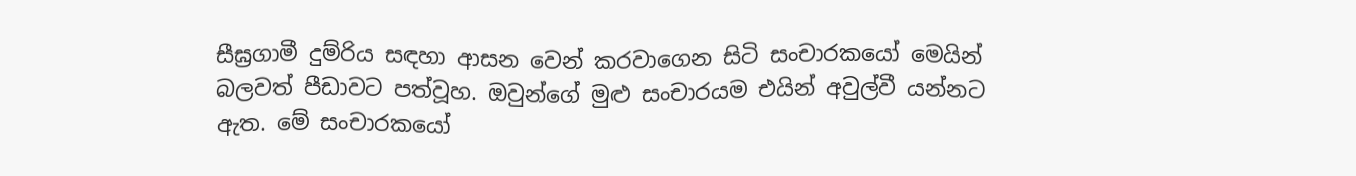සීඝ්‍රගාමී දුම්රිය සඳහා ආසන වෙන් කරවාගෙන සිටි සංචාරකයෝ මෙයින් බලවත් පීඩාවට පත්වූහ. ඔවුන්ගේ මුළු සංචාරයම එයින් අවුල්වී යන්නට ඇත. මේ සංචාරකයෝ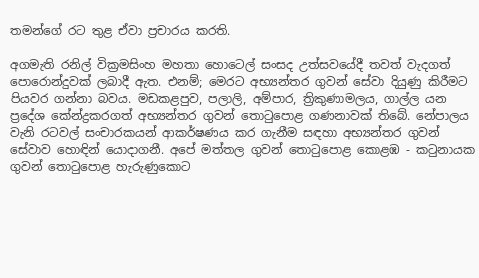තමන්ගේ රට තුළ ඒවා ප්‍රචාරය කරති.

අගමැති රනිල් වික්‍රමසිංහ මහතා හොටෙල් සංසද උත්සවයේදී තවත් වැදගත් පොරොන්දුවක් ලබාදී ඇත. එනම්; මෙරට අභ්‍යන්තර ගුවන් සේවා දියුණු කිරීමට පියවර ගන්නා බවය. මඩකළපුව, පලාලි, අම්පාර, ත්‍රිකුණාමලය, ගාල්ල යන ප්‍රදේශ කේන්ද්‍රකරගත් අභ්‍යන්තර ගුවන් තොටුපොළ ගණනාවක් තිබේ. නේපාලය වැනි රටවල් සංචාරකයන් ආකර්ෂණය කර ගැනීම සඳහා අභ්‍යන්තර ගුවන් සේවාව හොඳින් යොදාගනී. අපේ මත්තල ගුවන් තොටුපොළ කොළඹ - කටුනායක ගුවන් තොටුපොළ හැරුණුකොට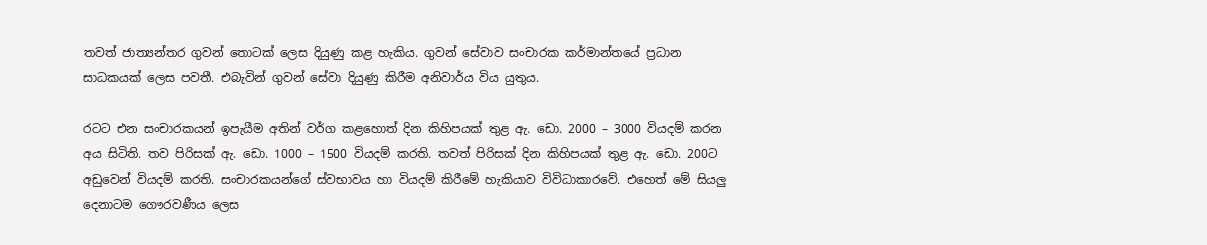තවත් ජාත්‍යන්තර ගුවන් තොටක් ලෙස දියුණු කළ හැකිය. ගුවන් සේවාව සංචාරක කර්මාන්තයේ ප්‍රධාන සාධකයක් ලෙස පවතී. එබැවින් ගුවන් සේවා දියුණු කිරීම අනිවාර්ය විය යුතුය.

රටට එන සංචාරකයන් ඉපැයීම අතින් වර්ග කළහොත් දින කිහිපයක් තුළ ඇ. ඩො. 2000 – 3000 වියදම් කරන අය සිටිති. තව පිරිසක් ඇ. ඩො. 1000 – 1500 වියදම් කරති. තවත් පිරිසක් දින කිහිපයක් තුළ ඇ. ඩො. 200ට අඩුවෙන් වියදම් කරති. සංචාරකයන්ගේ ස්වභාවය හා වියදම් කිරීමේ හැකියාව විවිධාකාරවේ. එහෙත් මේ සියලු දෙනාටම ගෞරවණීය ලෙස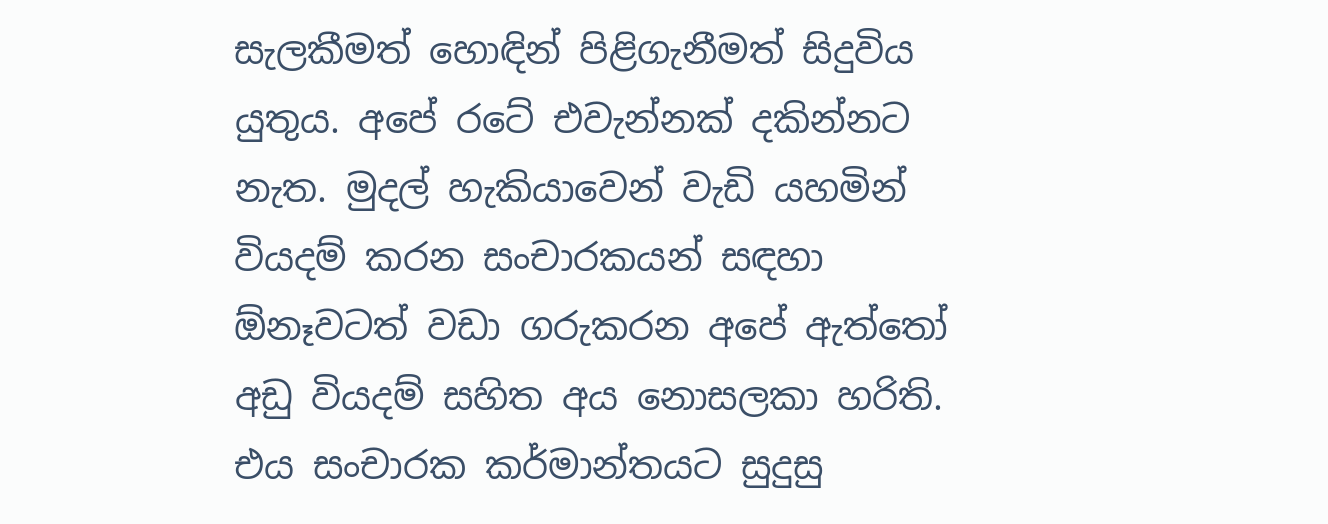සැලකීමත් හොඳින් පිළිගැනීමත් සිදුවිය යුතුය. අපේ රටේ එවැන්නක් දකින්නට නැත. මුදල් හැකියාවෙන් වැඩි යහමින් වියදම් කරන සංචාරකයන් සඳහා ඕනෑවටත් වඩා ගරුකරන අපේ ඇත්තෝ අඩු වියදම් සහිත අය නොසලකා හරිති. එය සංචාරක කර්මාන්තයට සුදුසු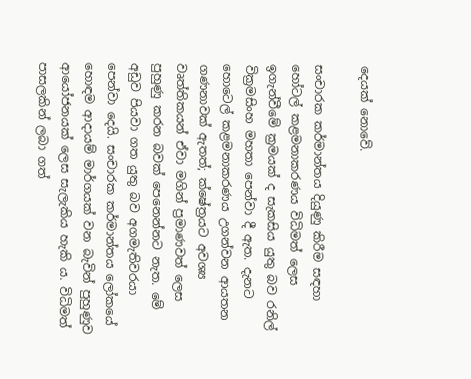දෙයක් නොවේ.

සංචාරක කර්මාන්තය දියුණු කිරීම සඳහා හෝටල් කළමනාකරණය විධිමත් ලෙස ඉගැන්වීමේ ක්‍රමයක් ද සැකසිය යුතු බව රනිල් වික්‍රමසිංහ මහතා පෙන්වා දී ඇත. දැනට හොටෙල් කළමනාකරණය උගන්වන ආයතන ගණනාවක් ඇතත්; ක්ෂේත්‍රයට අවශ්‍ය වෘත්තිකයන් ඒවා මගින් ප්‍රමාණවත් ලෙස පුහුණු කරන බවක් පෙනෙන්නට නැත. මේ අඩුව පියවා ගත යුතු බව අගමැතිවරයා පෙන්වා දෙයි. සංචාරක කර්මාන්තය ලෝකයේ හොඳම ආදායම් මාර්ගයක් වන බැවින් පුහුණුව ආයෝජනයක් ලෙස සැලැකිය හැකි ය. විධිමත් පාසලකින් ලබා ගත්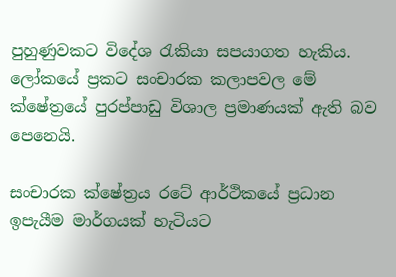පුහුණුවකට විදේශ රැකියා සපයාගත හැකිය. ලෝකයේ ප්‍රකට සංචාරක කලාපවල මේ ක්ෂේත්‍රයේ පුරප්පාඩු විශාල ප්‍රමාණයක් ඇති බව පෙනෙයි.

සංචාරක ක්ෂේත්‍රය රටේ ආර්ථිකයේ ප්‍රධාන ඉපැයීම මාර්ගයක් හැටියට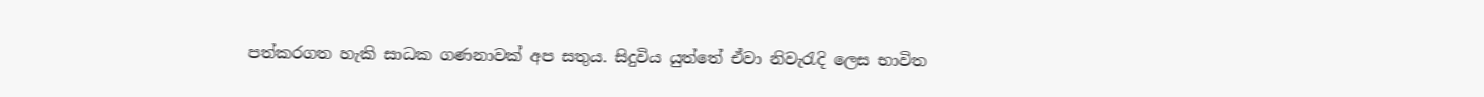පත්කරගත හැකි සාධක ගණනාවක් අප සතුය. සිදුවිය යුත්තේ ඒවා නිවැරැදි ලෙස භාවිත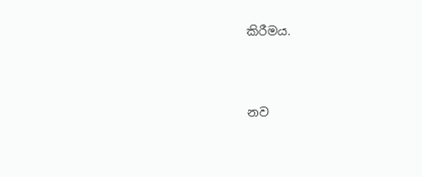කිරීමය.



නව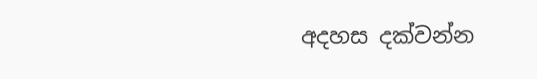අදහස දක්වන්න